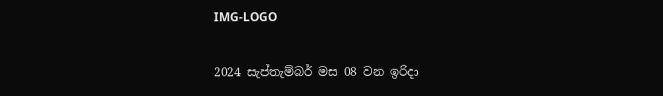IMG-LOGO

2024 සැප්තැම්බර් මස 08 වන ඉරිදා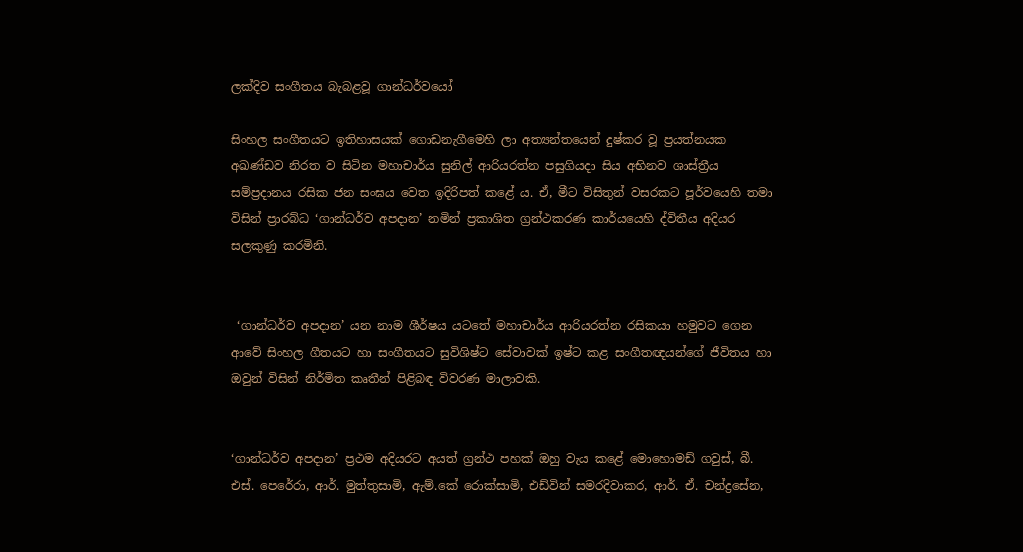ලක්දිව සංගීතය බැබළවූ ගාන්ධර්වයෝ

සිංහල සංගීතයට ඉතිහාසයක් ගොඩනැගීමෙහි ලා අත්‍යන්තයෙන් දුෂ්කර වූ ප්‍රයත්නයක අඛණ්ඩව නිරත ව සිටින මහාචාර්ය සුනිල් ආරියරත්න පසුගියදා සිය අභිනව ශාස්ත්‍රීය සම්ප්‍රදානය රසික ජන සංඝය වෙත ඉදිරිපත් කළේ ය. ඒ, මීට විසිතුන් වසරකට පූර්වයෙහි තමා විසින් ප්‍රාරබ්ධ ‘ගාන්ධර්ව අපදාන’ නමින් ප්‍රකාශිත ග්‍රන්ථකරණ කාර්යයෙහි ද්විතීය අදියර සලකුණු කරමිනි.


 ‘ගාන්ධර්ව අපදාන’ යන නාම ශීර්ෂය යටතේ මහාචාර්ය ආරියරත්න රසිකයා හමුවට ගෙන ආවේ සිංහල ගීතයට හා සංගීතයට සුවිශිෂ්ට සේවාවක් ඉෂ්ට කළ සංගීතඥයන්ගේ ජීවිතය හා ඔවුන් විසින් නිර්මිත කෘතීන් පිළිබඳ විවරණ මාලාවකි.


‘ගාන්ධර්ව අපදාන’ ප්‍රථම අදියරට අයත් ග්‍රන්ථ පහක් ඔහු වැය කළේ මොහොමඩ් ගවුස්, බී. එස්. පෙරේරා, ආර්. මුත්තුසාමි, ඇම්.කේ රොක්සාමි, එඩ්වින් සමරදිවාකර, ආර්. ඒ. චන්ද්‍රසේන,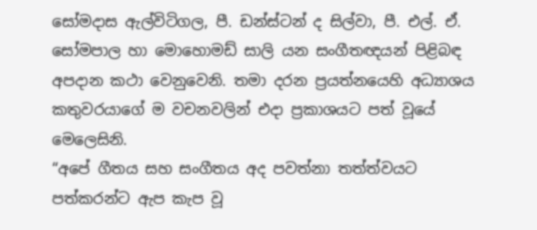සෝමදාස ඇල්විටිගල, පී. ඩන්ස්ටන් ද සිල්වා, පී. එල්. ඒ. සෝමපාල හා මොහොමඩ් සාලි යන සංගීතඥයන් පිළිබඳ අපදාන කථා වෙනුවෙනි. තමා දරන ප්‍රයත්නයෙහි අධ්‍යාශය කතුවරයාගේ ම වචනවලින් එදා ප්‍රකාශයට පත් වූයේ මෙලෙසිනි.
“අපේ ගීතය සහ සංගීතය අද පවත්නා තත්ත්වයට පත්කරන්ට ඇප කැප වූ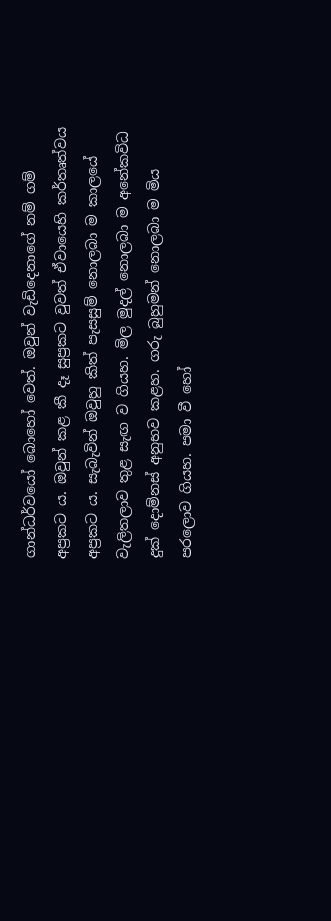ගාන්ධර්වයෝ බොහෝ වෙත්. ඔවුන් වැඩිදෙනාගේ නම් ගම් අප්‍රකට ය. ඔවුන් කළ කී දෑ සුප්‍රකට වුවත් ඒවායෙහි කර්තෘත්වය අප්‍රකට ය. සැබැවින් ඔවුහු කිත් පැසසුම් නොලබා ම කාලයේ වැලිතලාව තුළ සැඟ ව ගියහ. මිල මුදල් නොලබා ම අනේකවිධ දුක් දොම්නස් අනුභව කළහ. ගරු බුහුමන් නොලබා ම මිය පරලොව ගියහ. පමා වී හෝ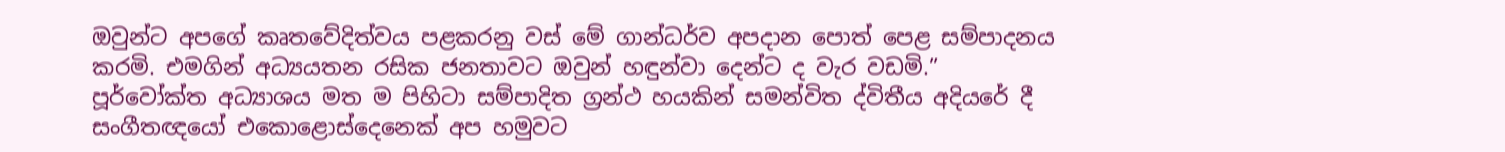ඔවුන්ට අපගේ කෘතවේදිත්වය පළකරනු වස් මේ ගාන්ධර්ව අපදාන පොත් පෙළ සම්පාදනය කරමි. එමගින් අධ්‍යයතන රසික ජනතාවට ඔවුන් හඳුන්වා දෙන්ට ද වැර වඩමි.”
පූර්වෝක්ත අධ්‍යාශය මත ම පිහිටා සම්පාදිත ග්‍රන්ථ හයකින් සමන්විත ද්විතීය අදියරේ දී සංගීතඥයෝ එකොළොස්දෙනෙක් අප හමුවට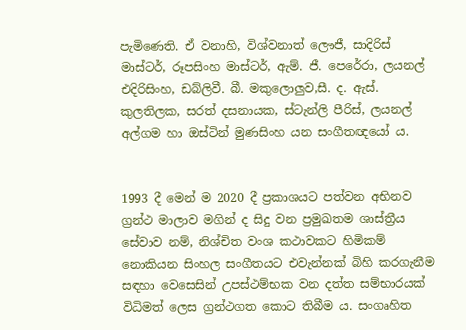පැමිණෙති. ඒ වනාහි, විශ්වනාත් ලෞජී, සාදිරිස් මාස්ටර්, රූපසිංහ මාස්ටර්, ඇම්. ජී. පෙරේරා, ලයනල් එදිරිසිංහ, ඩබ්ලිවී. බී. මකුලොලුව,සී. ද. ඇස්. කුලතිලක, සරත් දසනායක, ස්ටැන්ලි පීරිස්, ලයනල් අල්ගම හා ඔස්ටින් මුණසිංහ යන සංගීතඥයෝ ය.


1993 දී මෙන් ම 2020 දී ප්‍රකාශයට පත්වන අභිනව ග්‍රන්ථ මාලාව මගින් ද සිදු වන ප්‍රමුඛතම ශාස්ත්‍රීය සේවාව නම්, නිශ්චිත වංශ කථාවකට හිමිකම් නොකියන සිංහල සංගීතයට එවැන්නක් බිහි කරගැනීම සඳහා වෙසෙසින් උපස්ථම්භක වන දත්ත සම්භාරයක් විධිමත් ලෙස ග්‍රන්ථගත කොට තිබීම ය. සංගෘහිත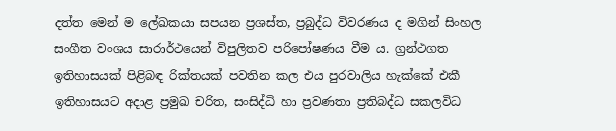දත්ත මෙන් ම ලේඛකයා සපයන ප්‍රශස්ත, ප්‍රබුද්ධ විවරණය ද මගින් සිංහල සංගීත වංශය සාරාර්ථයෙන් විපුලිතව පරිපෝෂණය වීම ය. ග්‍රන්ථගත ඉතිහාසයක් පිළිබඳ රික්තයක් පවතින කල එය පුරවාලිය හැක්කේ එකී ඉතිහාසයට අදාළ ප්‍රමුඛ චරිත, සංසිද්ධි හා ප්‍රවණතා ප්‍රතිබද්ධ සකලවිධ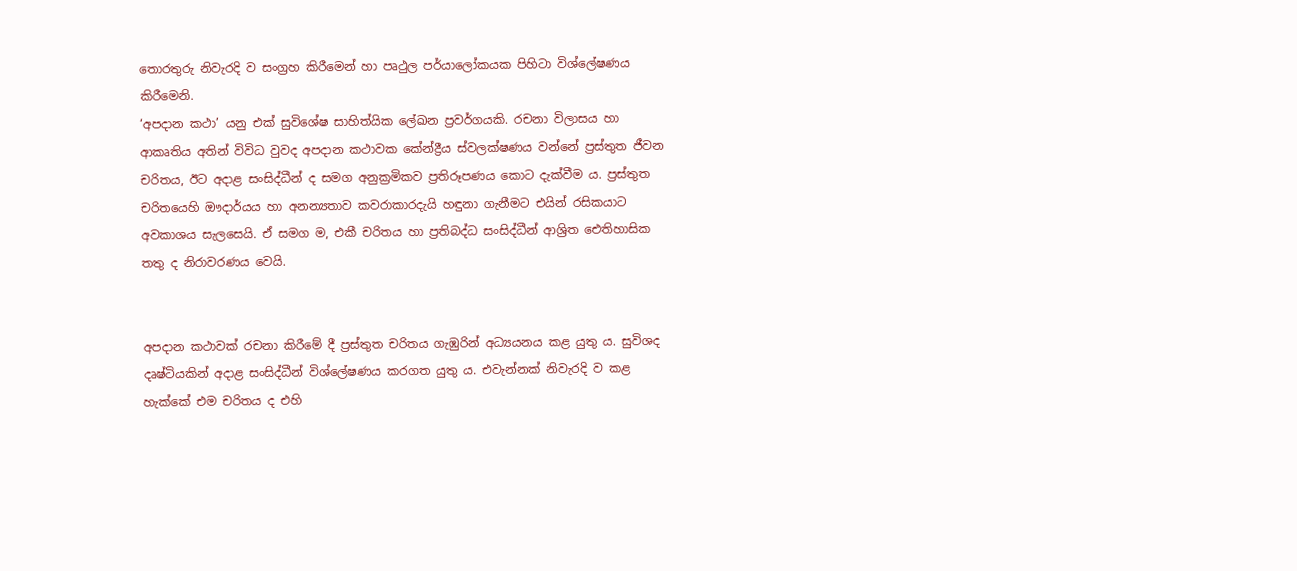තොරතුරු නිවැරදි ව සංග්‍රහ කිරීමෙන් හා පෘථුල පර්යාලෝකයක පිහිටා විශ්ලේෂණය කිරීමෙනි.
‘අපදාන කථා’ යනු එක් සුවිශේෂ සාහිත්යික ලේඛන ප්‍රවර්ගයකි. රචනා විලාසය හා ආකෘතිය අතින් විවිධ වුවද අපදාන කථාවක කේන්ද්‍රීය ස්වලක්ෂණය වන්නේ ප්‍රස්තුත ජීවන චරිතය, ඊට අදාළ සංසිද්ධීන් ද සමග අනුක්‍රමිකව ප්‍රතිරූපණය කොට දැක්වීම ය. ප්‍රස්තුත චරිතයෙහි ඖදාර්යය හා අනන්‍යතාව කවරාකාරදැයි හඳුනා ගැනීමට එයින් රසිකයාට අවකාශය සැලසෙයි. ඒ සමග ම, එකී චරිතය හා ප්‍රතිබද්ධ සංසිද්ධීන් ආශ්‍රිත ඓතිහාසික තතු ද නිරාවරණය වෙයි.


අපදාන කථාවක් රචනා කිරීමේ දී ප්‍රස්තුත චරිතය ගැඹුරින් අධ්‍යයනය කළ යුතු ය. සුවිශද දෘෂ්ටියකින් අදාළ සංසිද්ධීන් විශ්ලේෂණය කරගත යුතු ය. එවැන්නක් නිවැරදි ව කළ හැක්කේ එම චරිතය ද එහි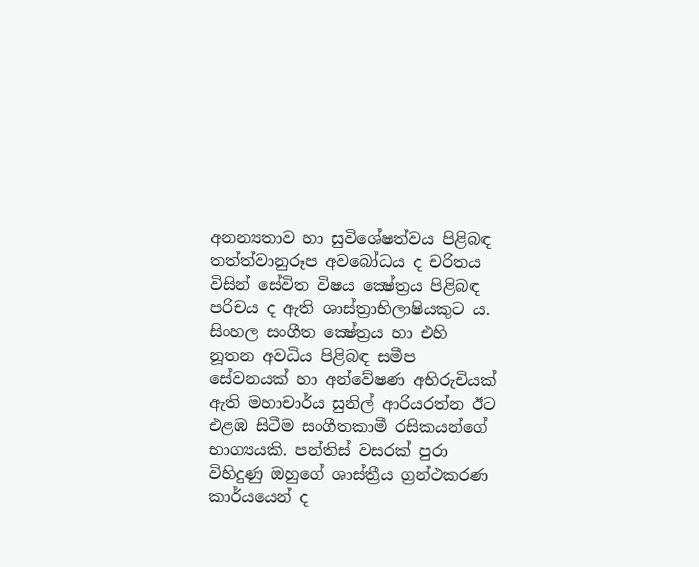අනන්‍යතාව හා සුවිශේෂත්වය පිළිබඳ තත්ත්වානුරූප අවබෝධය ද චරිතය විසින් සේවිත විෂය ක්‍ෂේත්‍රය පිළිබඳ පරිචය ද ඇති ශාස්ත්‍රාභිලාෂියකුට ය.
සිංහල සංගීත ක්‍ෂේත්‍රය හා එහි නූතන අවධිය පිළිබඳ සමීප සේවනයක් හා අන්වේෂණ අභිරුචියක් ඇති මහාචාර්ය සුනිල් ආරියරත්න ඊට එළඹ සිටීම සංගීතකාමී රසිකයන්ගේ භාග්‍යයකි. පන්තිස් වසරක් පුරා විහිදුණු ඔහුගේ ශාස්ත්‍රීය ග්‍රන්ථකරණ කාර්යයෙන් ද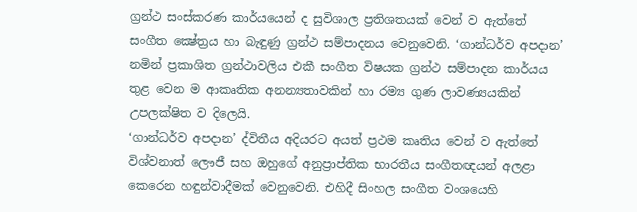ග්‍රන්ථ සංස්කරණ කාර්යයෙන් ද සුවිශාල ප්‍රතිශතයක් වෙන් ව ඇත්තේ සංගීත ක්‍ෂේත්‍රය හා බැඳුණු ග්‍රන්ථ සම්පාදනය වෙනුවෙනි. ‘ගාන්ධර්ව අපදාන’ නමින් ප්‍රකාශිත ග්‍රන්ථාවලිය එකී සංගීත විෂයක ග්‍රන්ථ සම්පාදන කාර්යය තුළ වෙන ම ආකෘතික අනන්‍යතාවකින් හා රම්‍ය ගුණ ලාවණ්‍යයකින් උපලක්ෂිත ව දිලෙයි.
‘ගාන්ධර්ව අපදාන’ ද්විතීය අදියරට අයත් ප්‍රථම කෘතිය වෙන් ව ඇත්තේ විශ්වනාත් ලෞජී සහ ඔහුගේ අනුප්‍රාප්තික භාරතීය සංගීතඥයන් අලළා කෙරෙන හඳුන්වාදීමක් වෙනුවෙනි. එහිදී සිංහල සංගීත වංශයෙහි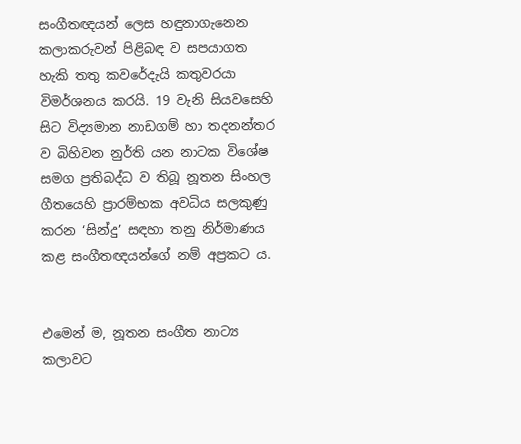සංගීතඥයන් ලෙස හඳුනාගැනෙන කලාකරුවන් පිළිබඳ ව සපයාගත හැකි තතු කවරේදැයි කතුවරයා විමර්ශනය කරයි. 19 වැනි සියවසෙහි සිට විද්‍යමාන නාඩගම් හා තදනන්තර ව බිහිවන නුර්ති යන නාටක විශේෂ සමග ප්‍රතිබද්ධ ව තිබූ නූතන සිංහල ගීතයෙහි ප්‍රාරම්භක අවධිය සලකුණු කරන ‘සින්දු’ සඳහා තනු නිර්මාණය කළ සංගීතඥයන්ගේ නම් අප්‍රකට ය.


එමෙන් ම, නූතන සංගීත නාට්‍ය කලාවට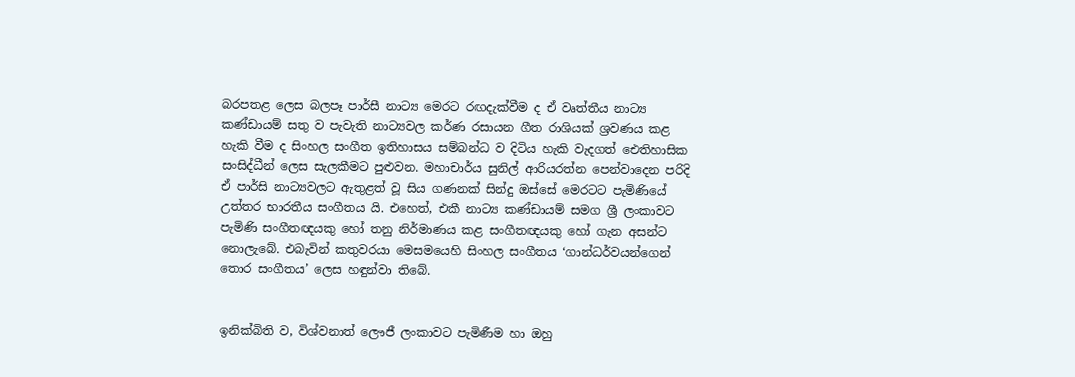බරපතළ ලෙස බලපෑ පාර්සී නාට්‍ය මෙරට රඟදැක්වීම ද ඒ වෘත්තීය නාට්‍ය කණ්ඩායම් සතු ව පැවැති නාට්‍යවල කර්ණ රසායන ගීත රාශියක් ශ්‍රවණය කළ හැකි වීම ද සිංහල සංගීත ඉතිහාසය සම්බන්ධ ව දිටිය හැකි වැදගත් ඓතිහාසික සංසිද්ධීන් ලෙස සැලකීමට පුළුවන. මහාචාර්ය සුනිල් ආරියරත්න පෙන්වාදෙන පරිදි ඒ පාර්සි නාට්‍යවලට ඇතුළත් වූ සිය ගණනක් සින්දු ඔස්සේ මෙරටට පැමිණියේ උත්තර භාරතීය සංගීතය යි. එහෙත්, එකී නාට්‍ය කණ්ඩායම් සමග ශ්‍රී ලංකාවට පැමිණි සංගීතඥයකු හෝ තනු නිර්මාණය කළ සංගීතඥයකු හෝ ගැන අසන්ට නොලැබේ. එබැවින් කතුවරයා මෙසමයෙහි සිංහල සංගීතය ‘ගාන්ධර්වයන්ගෙන් තොර සංගීතය’ ලෙස හඳුන්වා තිබේ.


ඉනික්බිති ව, විශ්වනාත් ලෞජී ලංකාවට පැමිණීම හා ඔහු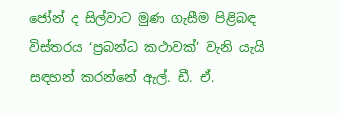ජෝන් ද සිල්වාට මුණ ගැසීම පිළිබඳ විස්තරය ‘ප්‍රබන්ධ කථාවක්’ වැනි යැයි සඳහන් කරන්නේ ඇල්. ඩී. ඒ.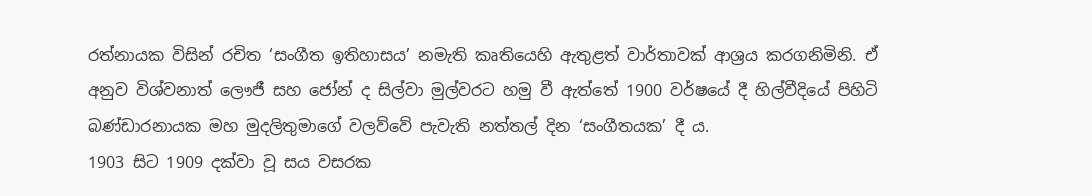රත්නායක විසින් රචිත ‘සංගීත ඉතිහාසය’ නමැති කෘතියෙහි ඇතුළත් වාර්තාවක් ආශ්‍රය කරගනිමිනි. ඒ අනුව විශ්වනාත් ලෞජී සහ ජෝන් ද සිල්වා මුල්වරට හමු වී ඇත්තේ 1900 වර්ෂයේ දී හිල්වීදියේ පිහිටි බණ්ඩාරනායක මහ මුදලිතුමාගේ වලව්වේ පැවැති නත්තල් දින ‘සංගීතයක’ දී ය.
1903 සිට 1909 දක්වා වූ සය වසරක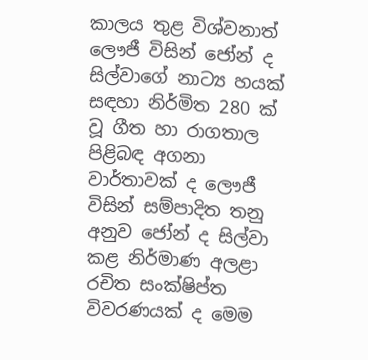කාලය තුළ විශ්වනාත් ලෞජී විසින් ජෝන් ද සිල්වාගේ නාට්‍ය හයක් සඳහා නිර්මිත 280 ක් වූ ගීත හා රාගතාල පිළිබඳ අගනා වාර්තාවක් ද ලෞජී විසින් සම්පාදිත තනු අනුව ජෝන් ද සිල්වා කළ නිර්මාණ අලළා රචිත සංක්ෂිප්ත විවරණයක් ද මෙම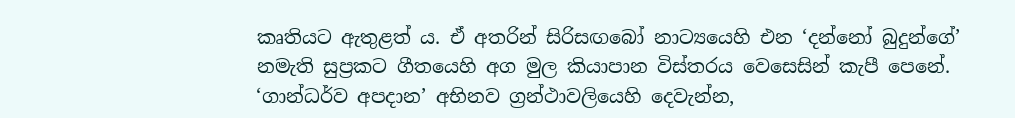කෘතියට ඇතුළත් ය. ඒ අතරින් සිරිසඟබෝ නාට්‍යයෙහි එන ‘දන්නෝ බුදුන්ගේ’ නමැති සුප්‍රකට ගීතයෙහි අග මුල කියාපාන විස්තරය වෙසෙසින් කැපී පෙනේ.
‘ගාන්ධර්ව අපදාන’ අභිනව ග්‍රන්ථාවලියෙහි දෙවැන්න,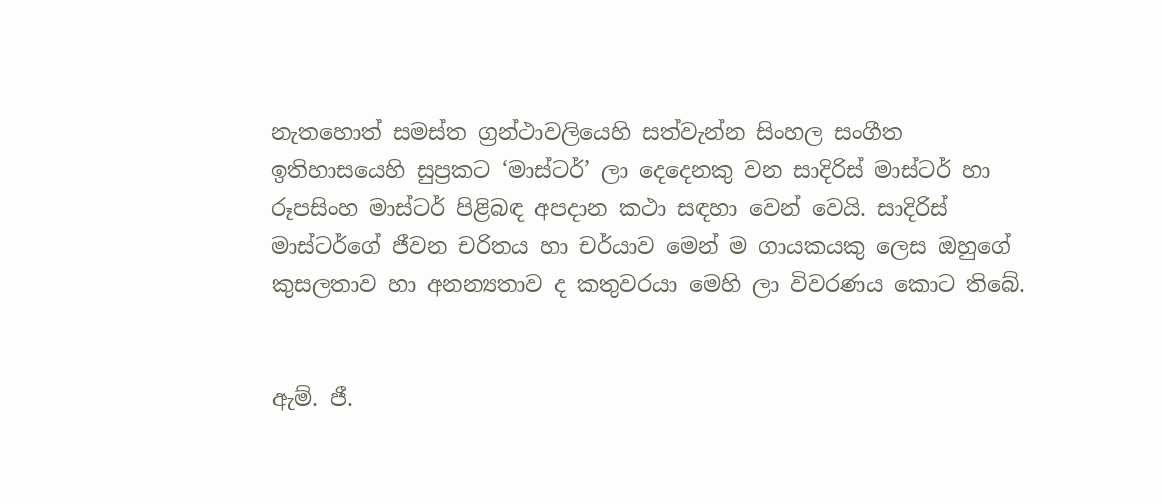නැතහොත් සමස්ත ග්‍රන්ථාවලියෙහි සත්වැන්න සිංහල සංගීත ඉතිහාසයෙහි සුප්‍රකට ‘මාස්ටර්’ ලා දෙදෙනකු වන සාදිරිස් මාස්ටර් හා රූපසිංහ මාස්ටර් පිළිබඳ අපදාන කථා සඳහා වෙන් වෙයි. සාදිරිස් මාස්ටර්ගේ ජීවන චරිතය හා චර්යාව මෙන් ම ගායකයකු ලෙස ඔහුගේ කුසලතාව හා අනන්‍යතාව ද කතුවරයා මෙහි ලා විවරණය කොට තිබේ.


ඇම්. ජී.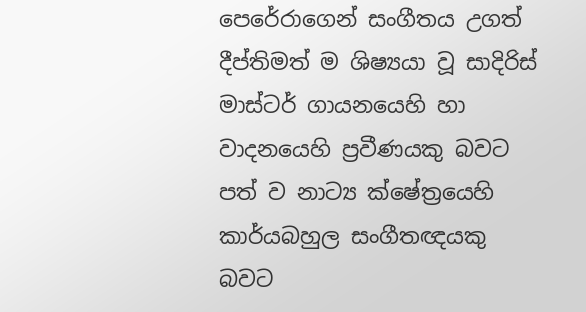පෙරේරාගෙන් සංගීතය උගත් දීප්තිමත් ම ශිෂ්‍යයා වූ සාදිරිස් මාස්ටර් ගායනයෙහි හා වාදනයෙහි ප්‍රවීණයකු බවට පත් ව නාට්‍ය ක්ෂේත්‍රයෙහි කාර්යබහුල සංගීතඥයකු බවට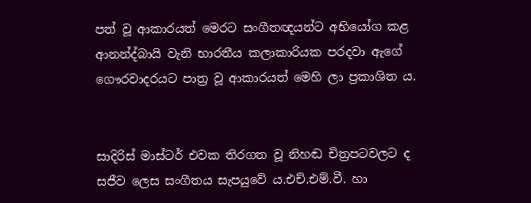පත් වූ ආකාරයත් මෙරට සංගීතඥයන්ට අභියෝග කළ ආනන්ද්බායි වැනි භාරතීය කලාකාරියක පරදවා ඇගේ ගෞරවාදරයට පාත්‍ර වූ ආකාරයත් මෙහි ලා ප්‍රකාශිත ය.


සාදිරිස් මාස්ටර් එවක තිරගත වූ නිහඬ චිත්‍රපටවලට ද සජීව ලෙස සංගීතය සැපයුවේ ය.එච්.එම්.වී. හා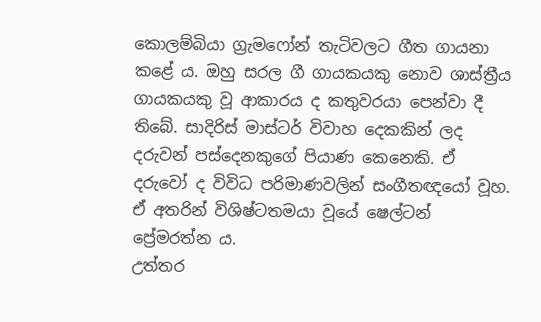කොලම්බියා ග්‍රැමෆෝන් තැටිවලට ගීත ගායනා කළේ ය. ඔහු සරල ගී ගායකයකු නොව ශාස්ත්‍රීය ගායකයකු වූ ආකාරය ද කතුවරයා පෙන්වා දී තිබේ. සාදිරිස් මාස්ටර් විවාහ දෙකකින් ලද දරුවන් පස්දෙනකුගේ පියාණ කෙනෙකි. ඒ දරුවෝ ද විවිධ පරිමාණවලින් සංගීතඥයෝ වූහ. ඒ අතරින් විශිෂ්ටතමයා වූයේ ෂෙල්ටන් ප්‍රේමරත්න ය.
උත්තර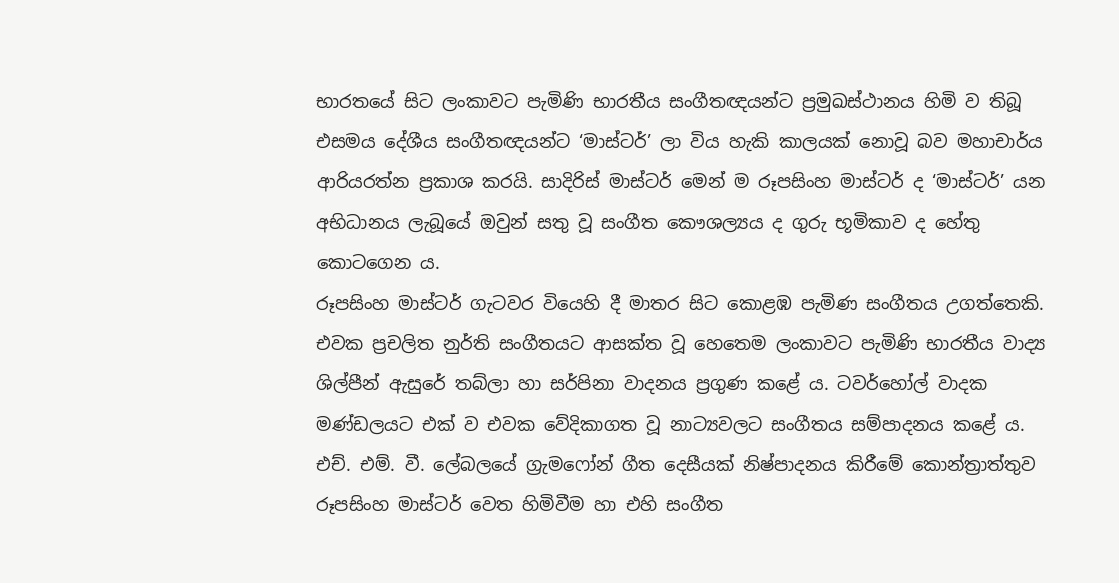භාරතයේ සිට ලංකාවට පැමිණි භාරතීය සංගීතඥයන්ට ප්‍රමුඛස්ථානය හිමි ව තිබූ එසමය දේශීය සංගීතඥයන්ට ‘මාස්ටර්’ ලා විය හැකි කාලයක් නොවූ බව මහාචාර්ය ආරියරත්න ප්‍රකාශ කරයි. සාදිරිස් මාස්ටර් මෙන් ම රූපසිංහ මාස්ටර් ද ‘මාස්ටර්’ යන අභිධානය ලැබූයේ ඔවුන් සතු වූ සංගීත කෞශල්‍යය ද ගුරු භූමිකාව ද හේතු කොටගෙන ය.
රූපසිංහ මාස්ටර් ගැටවර වියෙහි දී මාතර සිට කොළඹ පැමිණ සංගීතය උගත්තෙකි. එවක ප්‍රචලිත නුර්ති සංගීතයට ආසක්ත වූ හෙතෙම ලංකාවට පැමිණි භාරතීය වාද්‍ය ශිල්පීන් ඇසුරේ තබ්ලා හා සර්පිනා වාදනය ප්‍රගුණ කළේ ය. ටවර්හෝල් වාදක මණ්ඩලයට එක් ව එවක වේදිකාගත වූ නාට්‍යවලට සංගීතය සම්පාදනය කළේ ය. එච්. එම්. වී. ලේබලයේ ග්‍රැමෆෝන් ගීත දෙසීයක් නිෂ්පාදනය කිරීමේ කොන්ත්‍රාත්තුව රූපසිංහ මාස්ටර් වෙත හිමිවීම හා එහි සංගීත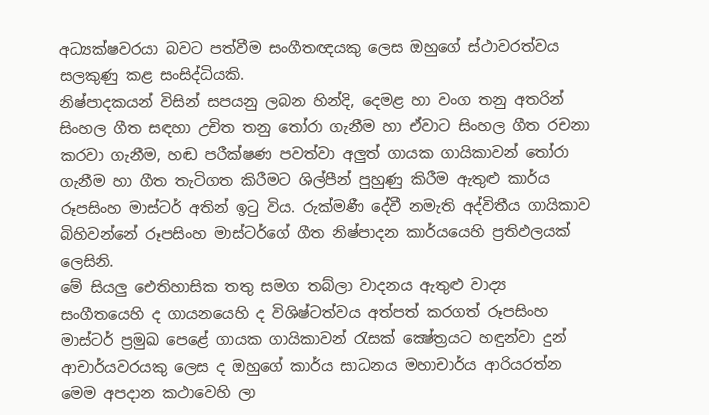අධ්‍යක්ෂවරයා බවට පත්වීම සංගීතඥයකු ලෙස ඔහුගේ ස්ථාවරත්වය සලකුණු කළ සංසිද්ධියකි.
නිෂ්පාදකයන් විසින් සපයනු ලබන හින්දි, දෙමළ හා වංග තනු අතරින් සිංහල ගීත සඳහා උචිත තනු තෝරා ගැනීම හා ඒවාට සිංහල ගීත රචනා කරවා ගැනීම, හඬ පරීක්ෂණ පවත්වා අලුත් ගායක ගායිකාවන් තෝරා ගැනීම හා ගීත තැටිගත කිරීමට ශිල්පීන් පුහුණු කිරීම ඇතුළු කාර්ය රූපසිංහ මාස්ටර් අතින් ඉටු විය. රුක්මණී දේවී නමැති අද්විතීය ගායිකාව බිහිවන්නේ රූපසිංහ මාස්ටර්ගේ ගීත නිෂ්පාදන කාර්යයෙහි ප්‍රතිඵලයක් ලෙසිනි.
මේ සියලු ඓතිහාසික තතු සමග තබ්ලා වාදනය ඇතුළු වාද්‍ය සංගීතයෙහි ද ගායනයෙහි ද විශිෂ්ටත්වය අත්පත් කරගත් රූපසිංහ මාස්ටර් ප්‍රමුඛ පෙළේ ගායක ගායිකාවන් රැසක් ක්‍ෂේත්‍රයට හඳුන්වා දුන් ආචාර්යවරයකු ලෙස ද ඔහුගේ කාර්ය සාධනය මහාචාර්ය ආරියරත්න මෙම අපදාන කථාවෙහි ලා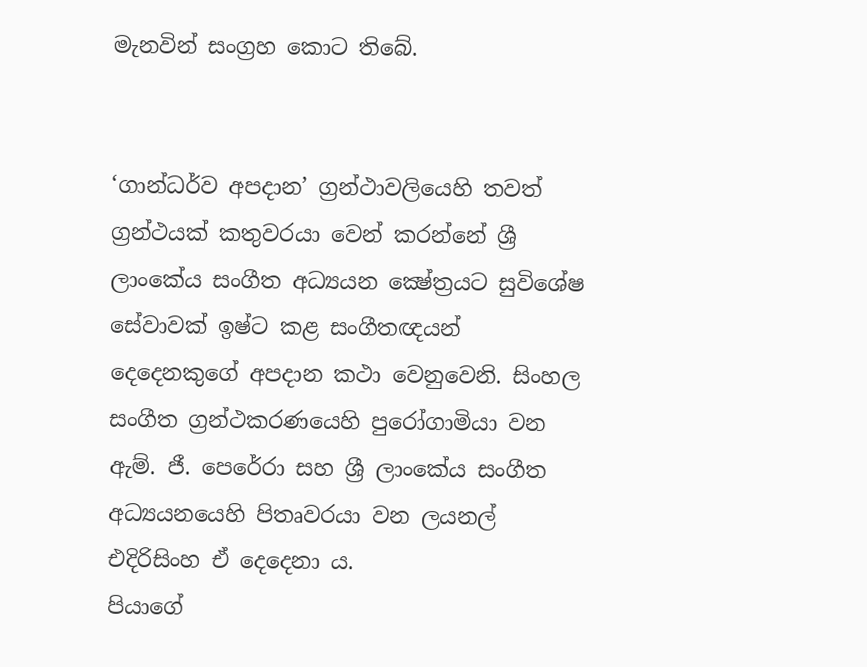මැනවින් සංග්‍රහ කොට තිබේ.


‘ගාන්ධර්ව අපදාන’ ග්‍රන්ථාවලියෙහි තවත් ග්‍රන්ථයක් කතුවරයා වෙන් කරන්නේ ශ්‍රී ලාංකේය සංගීත අධ්‍යයන ක්‍ෂේත්‍රයට සුවිශේෂ සේවාවක් ඉෂ්ට කළ සංගීතඥයන් දෙදෙනකුගේ අපදාන කථා වෙනුවෙනි. සිංහල සංගීත ග්‍රන්ථකරණයෙහි පුරෝගාමියා වන ඇම්. ජී. පෙරේරා සහ ශ්‍රී ලාංකේය සංගීත අධ්‍යයනයෙහි පිතෘවරයා වන ලයනල් එදිරිසිංහ ඒ දෙදෙනා ය.
පියාගේ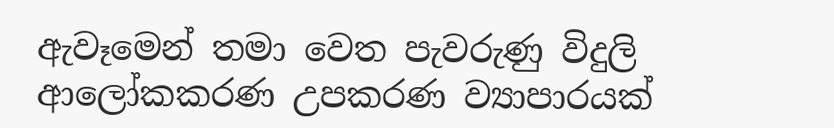ඇවෑමෙන් තමා වෙත පැවරුණු විදුලි ආලෝකකරණ උපකරණ ව්‍යාපාරයක්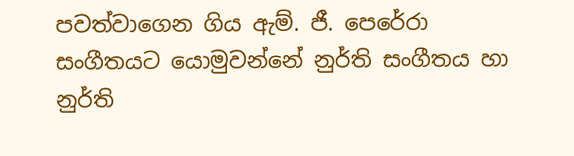පවත්වාගෙන ගිය ඇම්. ජී. පෙරේරා සංගීතයට යොමුවන්නේ නුර්ති සංගීතය හා නුර්ති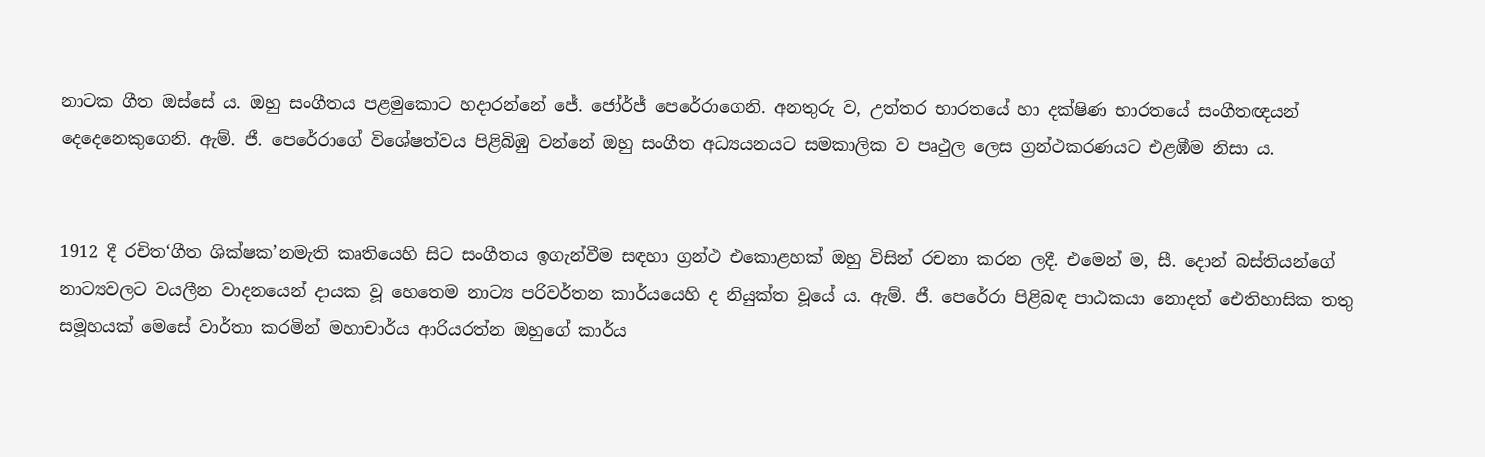නාටක ගීත ඔස්සේ ය. ඔහු සංගීතය පළමුකොට හදාරන්නේ ජේ. ජෝර්ජ් පෙරේරාගෙනි. අනතුරු ව, උත්තර භාරතයේ හා දක්ෂිණ භාරතයේ සංගීතඥයන් දෙදෙනෙකුගෙනි. ඇම්. ජී. පෙරේරාගේ විශේෂත්වය පිළිබිඹු වන්නේ ඔහු සංගීත අධ්‍යයනයට සමකාලික ව පෘථුල ලෙස ග්‍රන්ථකරණයට එළඹීම නිසා ය.


1912 දී රචිත‘ගීත ශික්ෂක’නමැති කෘතියෙහි සිට සංගීතය ඉගැන්වීම සඳහා ග්‍රන්ථ එකොළහක් ඔහු විසින් රචනා කරන ලදී. එමෙන් ම, සී. දොන් බස්තියන්ගේ නාට්‍යවලට වයලීන වාදනයෙන් දායක වූ හෙතෙම නාට්‍ය පරිවර්තන කාර්යයෙහි ද නියුක්ත වූයේ ය. ඇම්. ජී. පෙරේරා පිළිබඳ පාඨකයා නොදත් ඓතිහාසික තතු සමූහයක් මෙසේ වාර්තා කරමින් මහාචාර්ය ආරියරත්න ඔහුගේ කාර්ය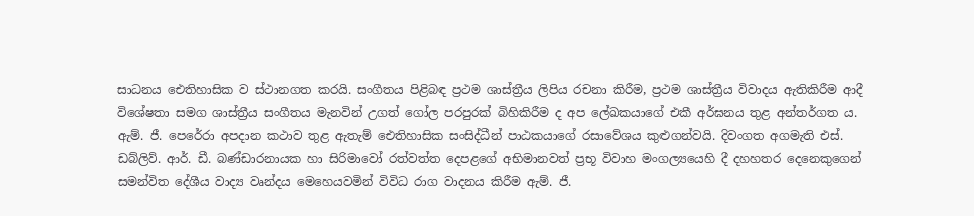සාධනය ඓතිහාසික ව ස්ථානගත කරයි. සංගීතය පිළිබඳ ප්‍රථම ශාස්ත්‍රීය ලිපිය රචනා කිරීම, ප්‍රථම ශාස්ත්‍රීය විවාදය ඇතිකිරීම ආදී විශේෂතා සමග ශාස්ත්‍රීය සංගීතය මැනවින් උගත් ගෝල පරපුරක් බිහිකිරීම ද අප ලේඛකයාගේ එකී අර්ඝනය තුළ අන්තර්ගත ය.
ඇම්. ජී. පෙරේරා අපදාන කථාව තුළ ඇතැම් ඓතිහාසික සංසිද්ධීන් පාඨකයාගේ රසාවේශය කුළුගන්වයි. දිවංගත අගමැති එස්. ඩබ්ලිව්. ආර්. ඩී. බණ්ඩාරනායක හා සිරිමාවෝ රත්වත්ත දෙපළගේ අභිමානවත් ප්‍රභූ විවාහ මංගල්‍යයෙහි දී දහහතර දෙනෙකුගෙන් සමන්විත දේශීය වාද්‍ය වෘන්දය මෙහෙයවමින් විවිධ රාග වාදනය කිරීම ඇම්. ජී.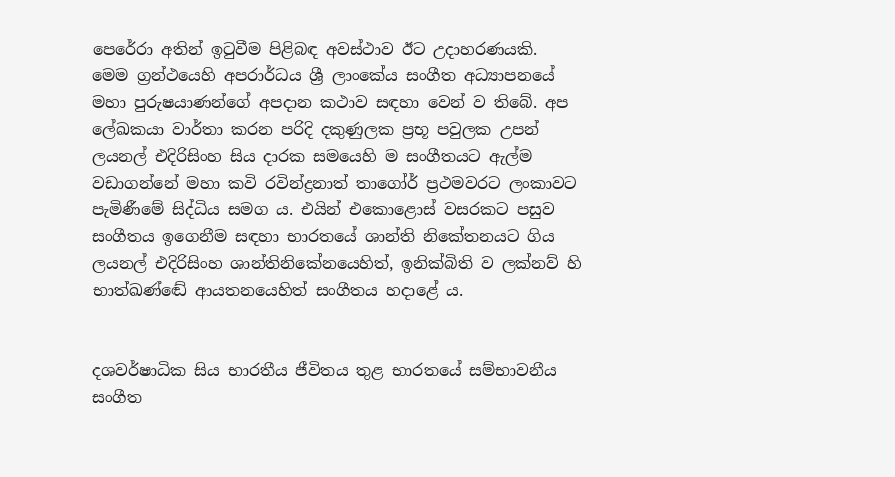පෙරේරා අතින් ඉටුවීම පිළිබඳ අවස්ථාව ඊට උදාහරණයකි.
මෙම ග්‍රන්ථයෙහි අපරාර්ධය ශ්‍රී ලාංකේය සංගීත අධ්‍යාපනයේ මහා පුරුෂයාණන්ගේ අපදාන කථාව සඳහා වෙන් ව තිබේ. අප ලේඛකයා වාර්තා කරන පරිදි දකුණුලක ප්‍රභූ පවුලක උපන් ලයනල් එදිරිසිංහ සිය දාරක සමයෙහි ම සංගීතයට ඇල්ම වඩාගන්නේ මහා කවි රවින්ද්‍රනාත් තාගෝර් ප්‍රථමවරට ලංකාවට පැමිණීමේ සිද්ධිය සමග ය. එයින් එකොළොස් වසරකට පසුව සංගීතය ඉගෙනීම සඳහා භාරතයේ ශාන්ති නිකේතනයට ගිය ලයනල් එදිරිසිංහ ශාන්තිනිකේනයෙහිත්, ඉනික්බිති ව ලක්නව් හි භාත්ඛණ්ඬේ ආයතනයෙහිත් සංගීතය හදාළේ ය.


දශවර්ෂාධික සිය භාරතීය ජීවිතය තුළ භාරතයේ සම්භාවනීය සංගීත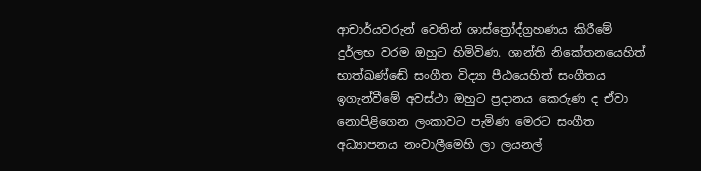ආචාර්යවරුන් වෙතින් ශාස්ත්‍රෝද්ග්‍රහණය කිරීමේ දුර්ලභ වරම ඔහුට හිමිවිණ. ශාන්ති නිකේතනයෙහිත් භාත්ඛණ්ඬේ සංගීත විද්‍යා පීඨයෙහිත් සංගීතය ඉගැන්වීමේ අවස්ථා ඔහුට ප්‍රදානය කෙරුණ ද ඒවා නොපිළිගෙන ලංකාවට පැමිණ මෙරට සංගීත අධ්‍යාපනය නංවාලීමෙහි ලා ලයනල්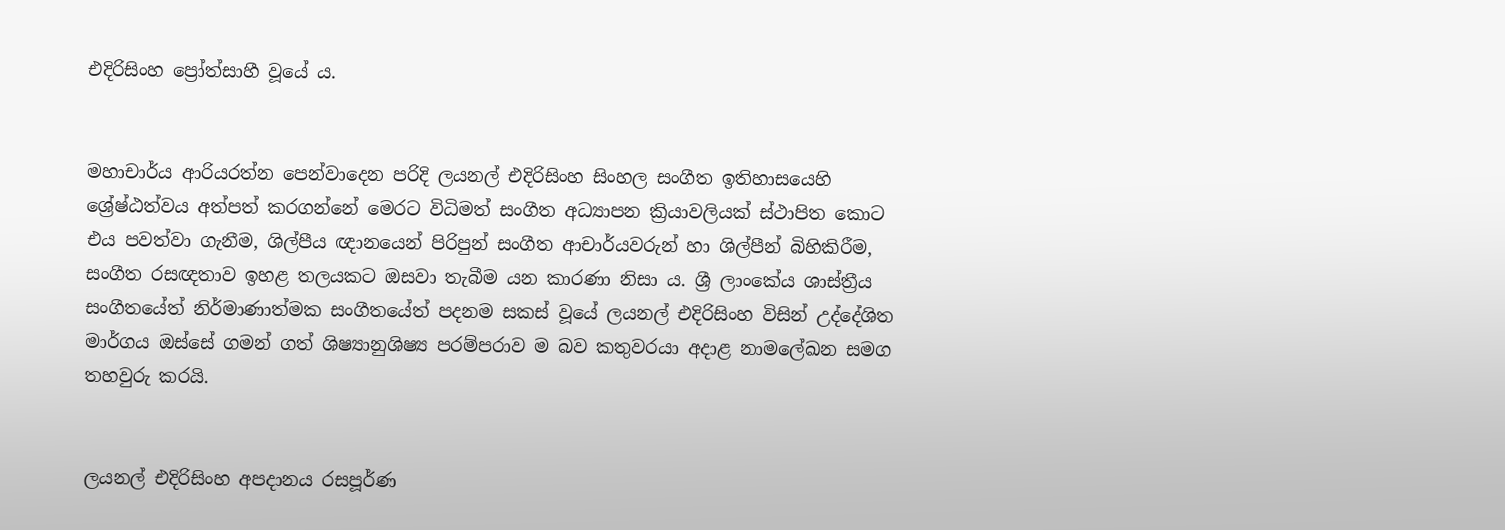එදිරිසිංහ ප්‍රෝත්සාහී වූයේ ය.


මහාචාර්ය ආරියරත්න පෙන්වාදෙන පරිදි ලයනල් එදිරිසිංහ සිංහල සංගීත ඉතිහාසයෙහි ශ්‍රේෂ්ඨත්වය අත්පත් කරගන්නේ මෙරට විධිමත් සංගීත අධ්‍යාපන ක්‍රියාවලියක් ස්ථාපිත කොට එය පවත්වා ගැනීම, ශිල්පීය ඥානයෙන් පිරිපුන් සංගීත ආචාර්යවරුන් හා ශිල්පීන් බිහිකිරීම, සංගීත රසඥතාව ඉහළ තලයකට ඔසවා තැබීම යන කාරණා නිසා ය. ශ්‍රී ලාංකේය ශාස්ත්‍රීය සංගීතයේත් නිර්මාණාත්මක සංගීතයේත් පදනම සකස් වූයේ ලයනල් එදිරිසිංහ විසින් උද්දේශිත මාර්ගය ඔස්සේ ගමන් ගත් ශිෂ්‍යානුශිෂ්‍ය පරම්පරාව ම බව කතුවරයා අදාළ නාමලේඛන සමග තහවුරු කරයි.


ලයනල් එදිරිසිංහ අපදානය රසපූර්ණ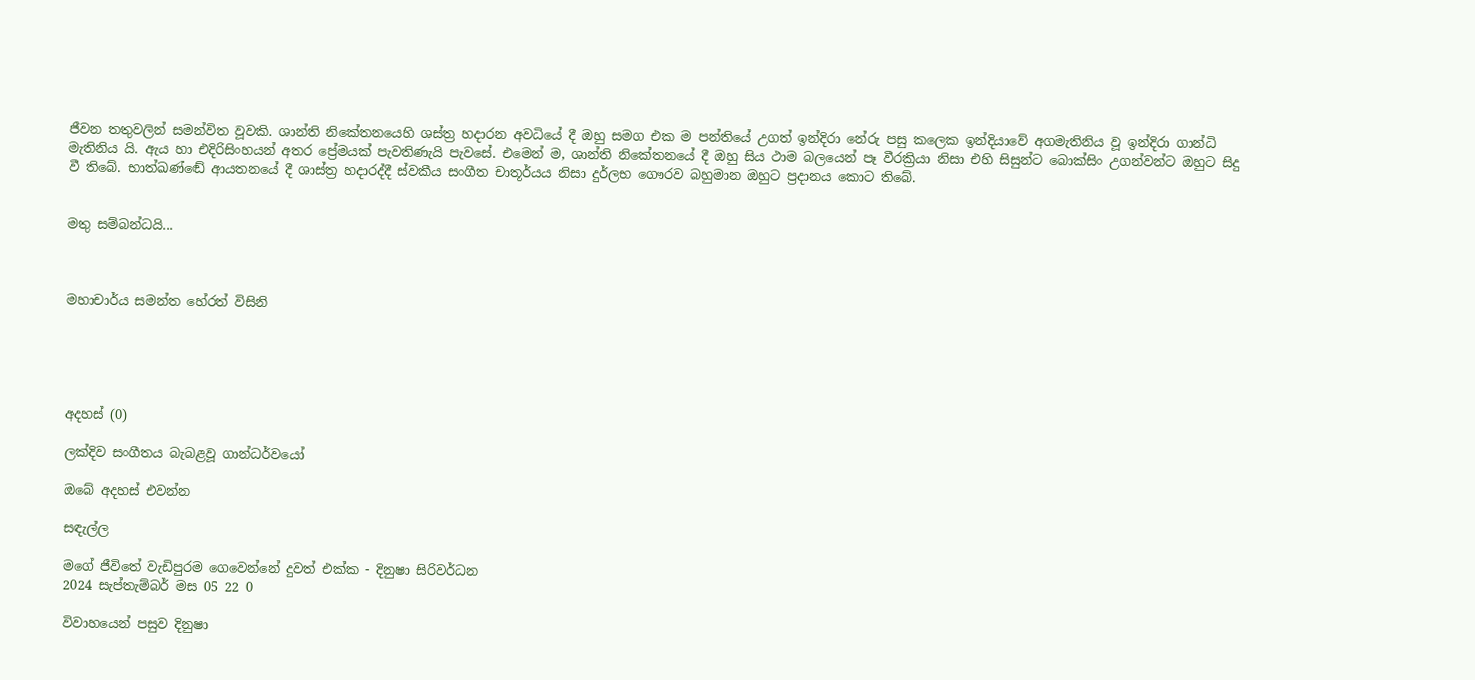ජීවන තතුවලින් සමන්විත වූවකි. ශාන්ති නිකේතනයෙහි ශස්ත්‍ර හදාරන අවධියේ දී ඔහු සමග එක ම පන්තියේ උගත් ඉන්දිරා නේරු පසු කලෙක ඉන්දියාවේ අගමැතිනිය වූ ඉන්දිරා ගාන්ධි මැතිනිය යි. ඇය හා එදිරිසිංහයන් අතර ප්‍රේමයක් පැවතිණැයි පැවසේ. එමෙන් ම, ශාන්ති නිකේතනයේ දී ඔහු සිය ථාම බලයෙන් පෑ වීරක්‍රියා නිසා එහි සිසුන්ට බොක්සිං උගන්වන්ට ඔහුට සිදු වී තිබේ. භාත්ඛණ්ඬේ ආයතනයේ දී ශාස්ත්‍ර හදාරද්දී ස්වකීය සංගීත චාතූර්යය නිසා දුර්ලභ ගෞරව බහුමාන ඔහුට ප්‍රදානය කොට තිබේ.


මතු සම්බන්ධයි...



මහාචාර්ය සමන්ත හේරත් විසිනි





අදහස් (0)

ලක්දිව සංගීතය බැබළවූ ගාන්ධර්වයෝ

ඔබේ අදහස් එවන්න

සඳැල්ල

මගේ ජීවිතේ වැඩිපුරම ගෙවෙන්නේ දුවත් එක්ක - දිනුෂා සිරිවර්ධන
2024 සැප්තැම්බර් මස 05 22 0

විවාහයෙන් පසුව දිනුෂා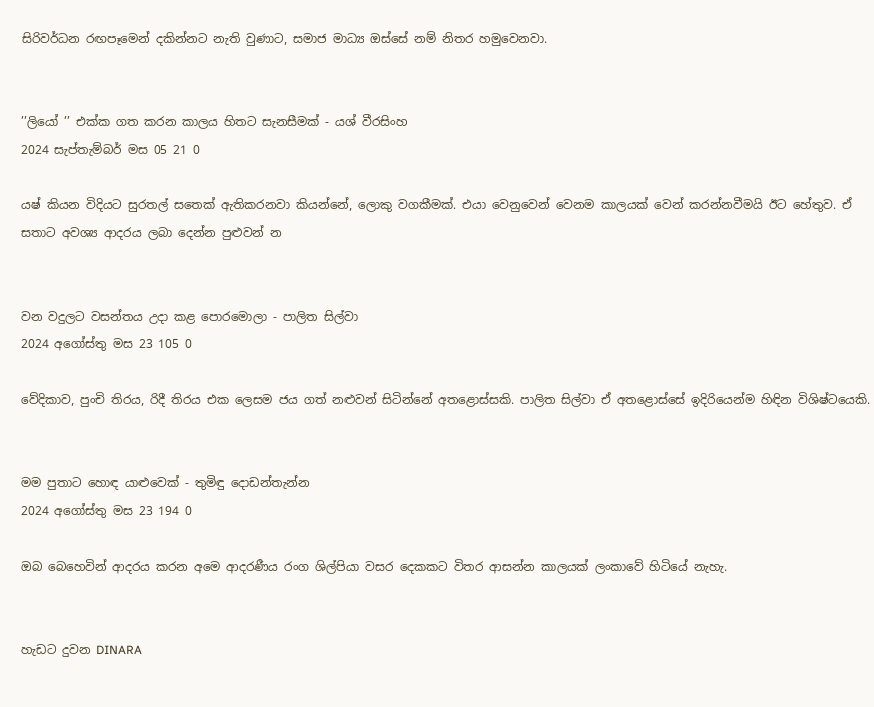සිරිවර්ධන රඟපෑමෙන් දකින්නට නැති වුණාට, සමාජ මාධ්‍ය ඔස්සේ නම් නිතර හමුවෙනවා.


’’ලියෝ ’’ එක්ක ගත කරන කාලය හිතට සැනසීමක් - යශ් වීරසිංහ
2024 සැප්තැම්බර් මස 05 21 0

යෂ් කියන විදියට සුරතල් සතෙක් ඇතිකරනවා කියන්නේ, ලොකු වගකීමක්. එයා වෙනුවෙන් වෙනම කාලයක් වෙන් කරන්නවීමයි ඊට හේතුව. ඒ සතාට අවශ්‍ය ආදරය ලබා දෙන්න පුළුවන් න


වන වදුලට වසන්තය උදා කළ පොරමොලා - පාලිත සිල්වා
2024 අගෝස්තු මස 23 105 0

වේදිකාව, පුංචි තිරය, රිදී තිරය එක ලෙසම ජය ගත් නළුවන් සිටින්නේ අතළොස්සකි. පාලිත සිල්වා ඒ අතළොස්සේ ඉදිරියෙන්ම හිඳින විශිෂ්ටයෙකි.


මම පුතාට හොඳ යාළුවෙක් - තුමිඳු දොඩන්තැන්න
2024 අගෝස්තු මස 23 194 0

ඔබ බෙහෙවින් ආදරය කරන අමෙ ආදරණීය රංග ශිල්පියා වසර දෙකකට විතර ආසන්න කාලයක් ලංකාවේ හිටියේ නැහැ.


හැඩට දුවන DINARA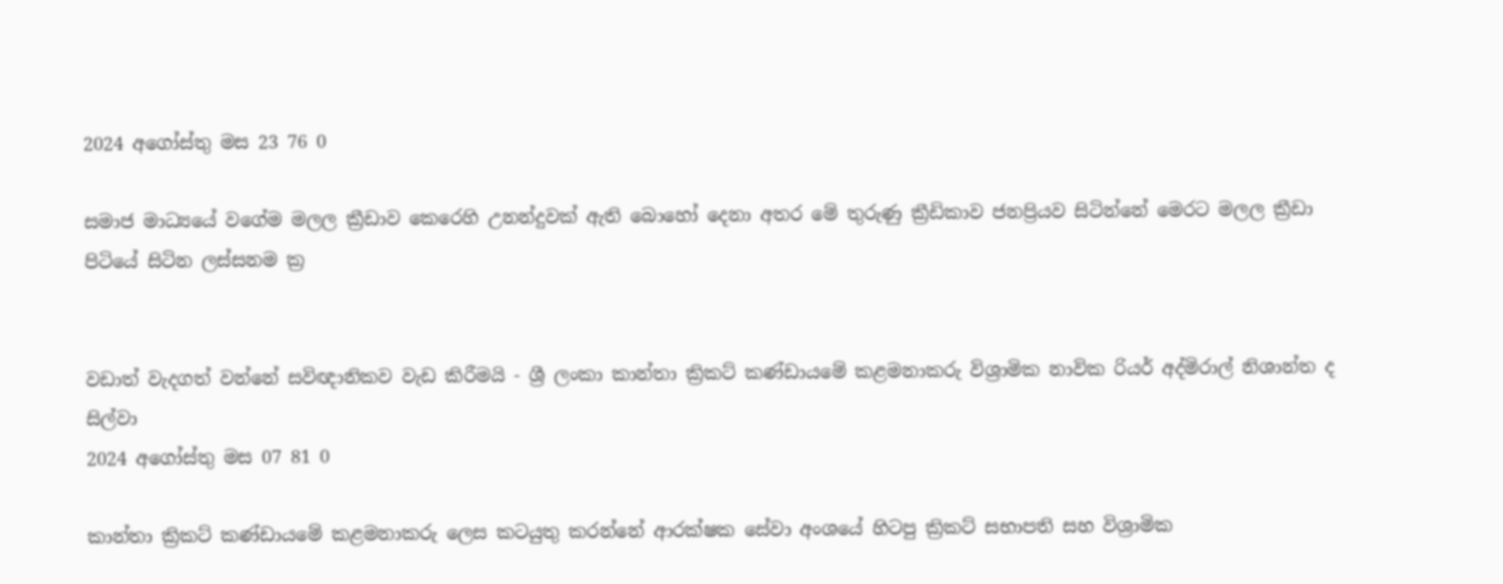2024 අගෝස්තු මස 23 76 0

සමාජ මාධ්‍යයේ වගේම මලල ක්‍රීඩාව කෙරෙහි උනන්දුවක් ඇති බොහෝ දෙනා අතර මේ තුරුණු ක්‍රීඩිකාව ජනප්‍රියව සිටින්නේ මෙරට මලල ක්‍රීඩා පිටියේ සිටින ලස්සනම ක්‍ර


වඩාත් වැදගත් වන්නේ සවිඥානිකව වැඩ කිරීමයි - ශ්‍රී ලංකා කාන්තා ක්‍රිකට් කණ්ඩායමේ කළමනාකරු විශ්‍රාමික නාවික රියර් අද්මිරාල් නිශාන්ත ද සිල්වා
2024 අගෝස්තු මස 07 81 0

කාන්තා ක්‍රිකට් කණ්ඩායමේ කළමනාකරු ලෙස කටයුතු කරන්නේ ආරක්ෂක සේවා අංශයේ හිටපු ක්‍රිකට් සභාපති සහ විශ්‍රාමික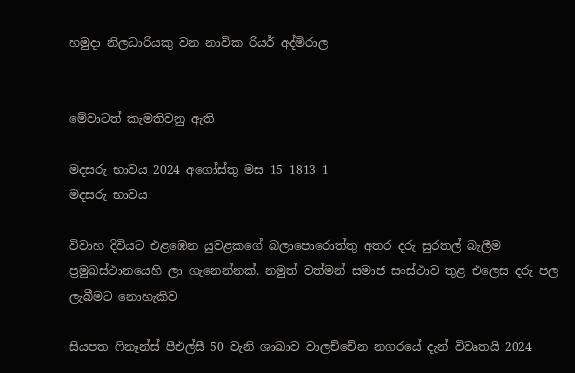හමුදා නිලධාරියකු වන නාවික රියර් අද්මිරාල


මේවාටත් කැමතිවනු ඇති

මදසරු භාවය 2024 අගෝස්තු මස 15 1813 1
මදසරු භාවය

විවාහ දිවියට එළඹෙන යුවළකගේ බලාපොරොත්තු අතර දරු සුරතල් බැලීම ප්‍රමුඛස්ථානයෙහි ලා ගැනෙන්නක්. නමුත් වත්මන් සමාජ සංස්ථාව තුළ එලෙස දරු පල ලැබීමට නොහැකිව

සියපත ෆිනෑන්ස් පීඑල්සී 50 වැනි ශාඛාව වාලච්චේන නගරයේ දැන් විවෘතයි 2024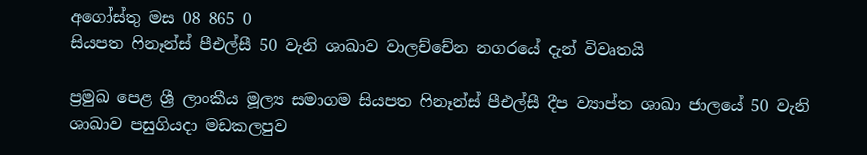අගෝස්තු මස 08 865 0
සියපත ෆිනෑන්ස් පීඑල්සී 50 වැනි ශාඛාව වාලච්චේන නගරයේ දැන් විවෘතයි

ප්‍රමුඛ පෙළ ශ්‍රී ලාංකීය මූල්‍ය සමාගම සියපත ෆිනෑන්ස් පීඑල්සී දීප ව්‍යාප්ත ශාඛා ජාලයේ 50 වැනි ශාඛාව පසුගියදා මඩකලපුව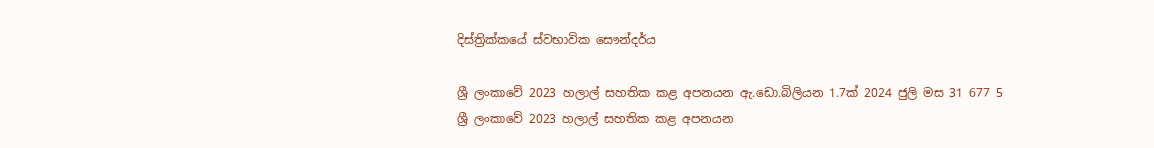දිස්ත්‍රික්කයේ ස්වභාවික සෞන්දර්ය

ශ්‍රී ලංකාවේ 2023 හලාල් සහතික කළ අපනයන ඇ.ඩො.බිලියන 1.7ක් 2024 ජුලි මස 31 677 5
ශ්‍රී ලංකාවේ 2023 හලාල් සහතික කළ අපනයන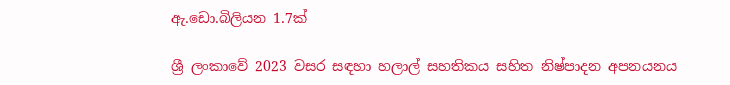ඇ.ඩො.බිලියන 1.7ක්

ශ්‍රී ලංකාවේ 2023 වසර සඳහා හලාල් සහතිකය සහිත නිෂ්පාදන අපනයනය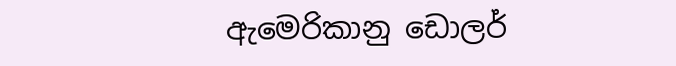ඇමෙරිකානු ඩොලර්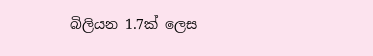බිලියන 1.7ක් ලෙස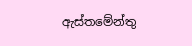ඇස්තමේන්තු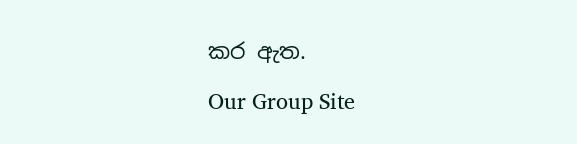කර ඇත.

Our Group Site